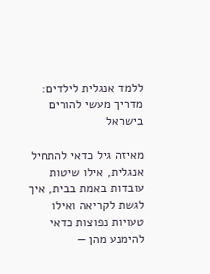ללמד אנגלית לילדים: מדריך מעשי להורים בישראל

מאיזה גיל כדאי להתחיל אנגלית, אילו שיטות עובדות באמת בבית, איך לגשת לקריאה ואילו טעויות נפוצות כדאי להימנע מהן —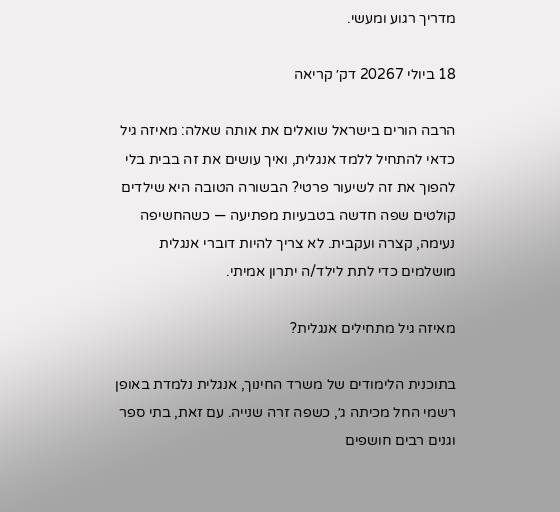מדריך רגוע ומעשי.

18 ביולי 20267 דק׳ קריאה

הרבה הורים בישראל שואלים את אותה שאלה: מאיזה גיל כדאי להתחיל ללמד אנגלית, ואיך עושים את זה בבית בלי להפוך את זה לשיעור פרטי? הבשורה הטובה היא שילדים קולטים שפה חדשה בטבעיות מפתיעה — כשהחשיפה נעימה, קצרה ועקבית. לא צריך להיות דוברי אנגלית מושלמים כדי לתת לילד/ה יתרון אמיתי.

מאיזה גיל מתחילים אנגלית?

בתוכנית הלימודים של משרד החינוך, אנגלית נלמדת באופן רשמי החל מכיתה ג׳, כשפה זרה שנייה. עם זאת, בתי ספר וגנים רבים חושפים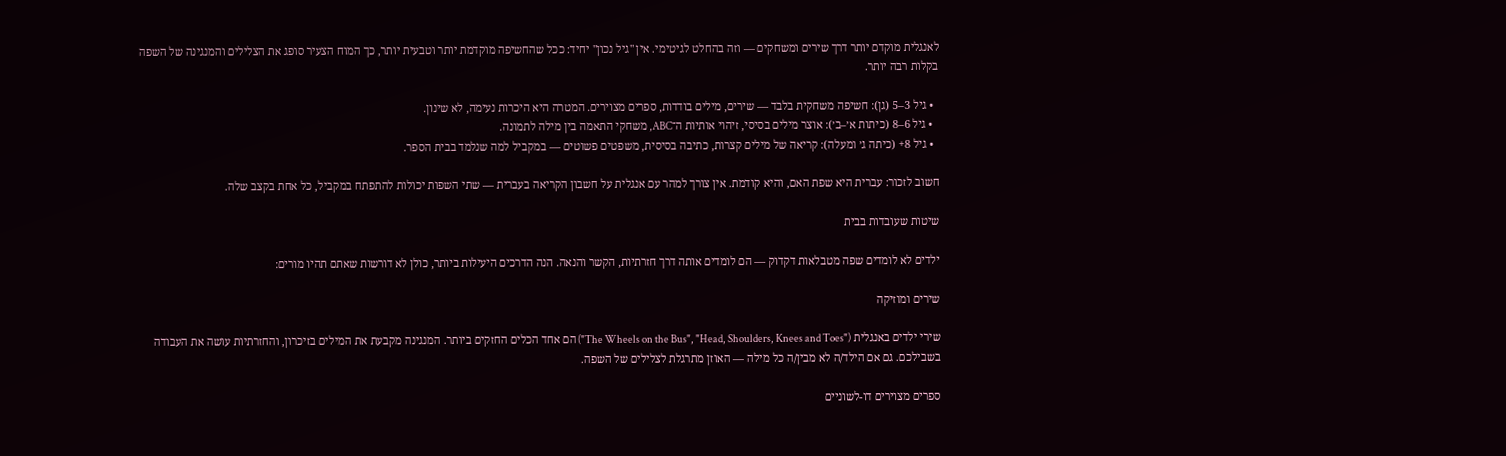לאנגלית מוקדם יותר דרך שירים ומשחקים — וזה בהחלט לגיטימי. אין "גיל נכון" יחיד: ככל שהחשיפה מוקדמת יותר וטבעית יותר, כך המוח הצעיר סופג את הצלילים והמנגינה של השפה בקלות רבה יותר.

  • גיל 3–5 (גן): חשיפה משחקית בלבד — שירים, מילים בודדות, ספרים מצוירים. המטרה היא היכרות נעימה, לא שינון.
  • גיל 6–8 (כיתות א׳–ב׳): אוצר מילים בסיסי, זיהוי אותיות ה־ABC, משחקי התאמה בין מילה לתמונה.
  • גיל 8+ (כיתה ג׳ ומעלה): קריאה של מילים קצרות, כתיבה בסיסית, משפטים פשוטים — במקביל למה שנלמד בבית הספר.

חשוב לזכור: עברית היא שפת האם, והיא קודמת. אין צורך למהר עם אנגלית על חשבון הקריאה בעברית — שתי השפות יכולות להתפתח במקביל, כל אחת בקצב שלה.

שיטות שעובדות בבית

ילדים לא לומדים שפה מטבלאות דקדוק — הם לומדים אותה דרך חזרתיות, הקשר והנאה. הנה הדרכים היעילות ביותר, כולן לא דורשות שאתם תהיו מורים:

שירים ומוזיקה

שירי ילדים באנגלית ("The Wheels on the Bus", "Head, Shoulders, Knees and Toes") הם אחד הכלים החזקים ביותר. המנגינה מקבעת את המילים בזיכרון, והחזרתיות עושה את העבודה בשבילכם. גם אם הילד/ה לא מבין/ה כל מילה — האוזן מתרגלת לצלילים של השפה.

ספרים מצוירים דו-לשוניים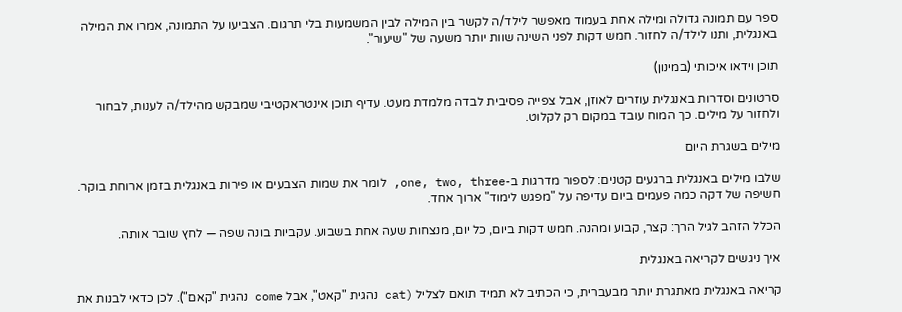ספר עם תמונה גדולה ומילה אחת בעמוד מאפשר לילד/ה לקשר בין המילה לבין המשמעות בלי תרגום. הצביעו על התמונה, אמרו את המילה באנגלית, ותנו לילד/ה לחזור. חמש דקות לפני השינה שוות יותר משעה של "שיעור".

תוכן וידאו איכותי (במינון)

סרטונים וסדרות באנגלית עוזרים לאוזן, אבל צפייה פסיבית לבדה מלמדת מעט. עדיף תוכן אינטראקטיבי שמבקש מהילד/ה לענות, לבחור ולחזור על מילים. כך המוח עובד במקום רק לקלוט.

מילים בשגרת היום

שלבו מילים באנגלית ברגעים קטנים: לספור מדרגות ב-one, two, three, לומר את שמות הצבעים או פירות באנגלית בזמן ארוחת בוקר. חשיפה של דקה כמה פעמים ביום עדיפה על "מפגש לימוד" ארוך אחד.

הכלל הזהב לגיל הרך: קצר, קבוע ומהנה. חמש דקות ביום, כל יום, מנצחות שעה אחת בשבוע. עקביות בונה שפה — לחץ שובר אותה.

איך ניגשים לקריאה באנגלית

קריאה באנגלית מאתגרת יותר מבעברית, כי הכתיב לא תמיד תואם לצליל (cat נהגית "קאט", אבל come נהגית "קאם"). לכן כדאי לבנות את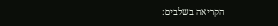הקריאה בשלבים: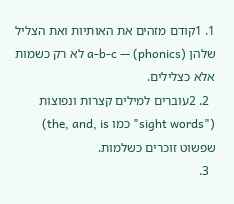1. 1קודם מזהים את האותיות ואת הצליל שלהן (phonics) — a-b-c לא רק כשמות אלא כצלילים.
  2. 2עוברים למילים קצרות ונפוצות ("sight words" כמו the, and, is) שפשוט זוכרים כשלמות.
  3.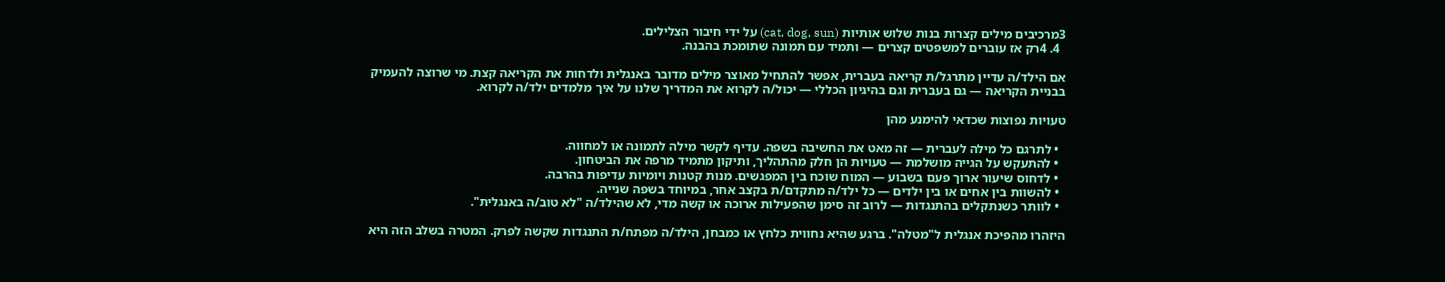3מרכיבים מילים קצרות בנות שלוש אותיות (cat, dog, sun) על ידי חיבור הצלילים.
  4. 4רק אז עוברים למשפטים קצרים — ותמיד עם תמונה שתומכת בהבנה.

אם הילד/ה עדיין מתרגל/ת קריאה בעברית, אפשר להתחיל מאוצר מילים מדובר באנגלית ולדחות את הקריאה קצת. מי שרוצה להעמיק בבניית הקריאה — גם בעברית וגם בהיגיון הכללי — יכול/ה לקרוא את המדריך שלנו על איך מלמדים ילד/ה לקרוא.

טעויות נפוצות שכדאי להימנע מהן

  • לתרגם כל מילה לעברית — זה מאט את החשיבה בשפה. עדיף לקשר מילה לתמונה או למחווה.
  • להתעקש על הגייה מושלמת — טעויות הן חלק מהתהליך, ותיקון מתמיד מרפה את הביטחון.
  • לדחוס שיעור ארוך פעם בשבוע — המוח שוכח בין המפגשים. מנות קטנות ויומיות עדיפות בהרבה.
  • להשוות בין אחים או בין ילדים — כל ילד/ה מתקדם/ת בקצב אחר, במיוחד בשפה שנייה.
  • לוותר כשנתקלים בהתנגדות — לרוב זה סימן שהפעילות ארוכה או קשה מדי, לא שהילד/ה "לא טוב/ה באנגלית".

היזהרו מהפיכת אנגלית ל"מטלה". ברגע שהיא נחווית כלחץ או כמבחן, הילד/ה מפתח/ת התנגדות שקשה לפרק. המטרה בשלב הזה היא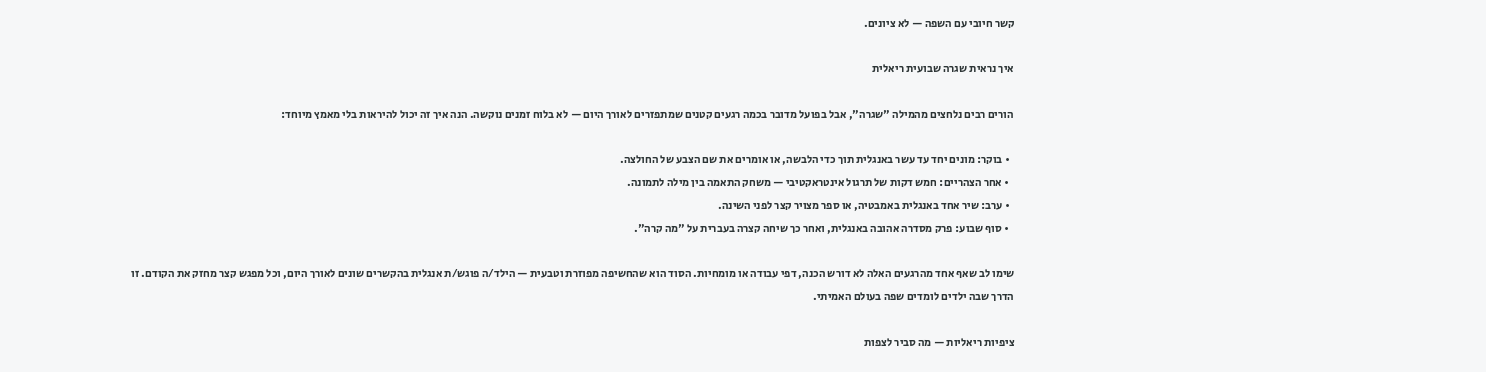קשר חיובי עם השפה — לא ציונים.

איך נראית שגרה שבועית ריאלית

הורים רבים נלחצים מהמילה "שגרה", אבל בפועל מדובר בכמה רגעים קטנים שמתפזרים לאורך היום — לא בלוח זמנים נוקשה. הנה איך זה יכול להיראות בלי מאמץ מיוחד:

  • בוקר: מונים יחד עד עשר באנגלית תוך כדי הלבשה, או אומרים את שם הצבע של החולצה.
  • אחר הצהריים: חמש דקות של תרגול אינטראקטיבי — משחק התאמה בין מילה לתמונה.
  • ערב: שיר אחד באנגלית באמבטיה, או ספר מצויר קצר לפני השינה.
  • סוף שבוע: פרק מסדרה אהובה באנגלית, ואחר כך שיחה קצרה בעברית על "מה קרה".

שימו לב שאף אחד מהרגעים האלה לא דורש הכנה, דפי עבודה או מומחיות. הסוד הוא שהחשיפה מפוזרת וטבעית — הילד/ה פוגש/ת אנגלית בהקשרים שונים לאורך היום, וכל מפגש קצר מחזק את הקודם. זו הדרך שבה ילדים לומדים שפה בעולם האמיתי.

ציפיות ריאליות — מה סביר לצפות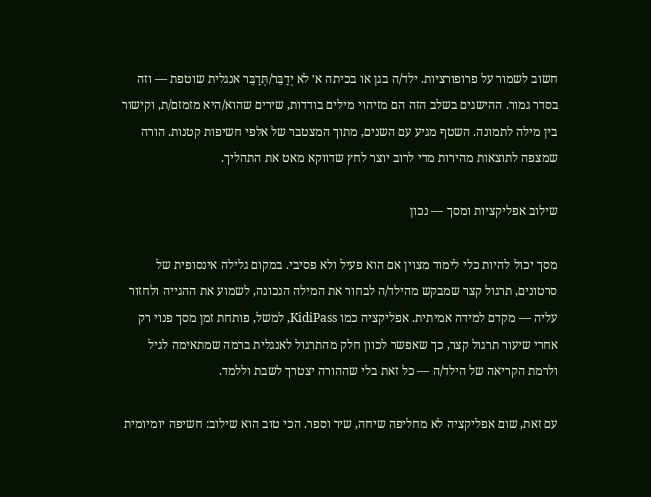חשוב לשמור על פרופורציות. ילד/ה בגן או בכיתה א׳ לא יְדַבֵּר/תְּדַבֵּר אנגלית שוטפת — וזה בסדר גמור. ההישגים בשלב הזה הם מזיהוי מילים בודדות, שירים שהוא/היא מזמזם/ת, וקישור בין מילה לתמונה. השטף מגיע עם השנים, מתוך המצטבר של אלפי חשיפות קטנות. הורה שמצפה לתוצאות מהירות מדי לרוב יוצר לחץ שדווקא מאט את התהליך.

שילוב אפליקציות ומסך — נכון

מסך יכול להיות כלי לימוד מצוין אם הוא פעיל ולא פסיבי. במקום גלילה אינסופית של סרטונים, תרגול קצר שמבקש מהילד/ה לבחור את המילה הנכונה, לשמוע את ההגייה ולחזור עליה — מקדם למידה אמיתית. אפליקציה כמו KidiPass, למשל, פותחת זמן מסך פנוי רק אחרי שיעור תרגול קצר, כך שאפשר לכוון חלק מהתרגול לאנגלית ברמה שמתאימה לגיל ולרמת הקריאה של הילד/ה — כל זאת בלי שההורה יצטרך לשבת וללמד.

עם זאת, שום אפליקציה לא מחליפה שיחה, שיר וספר. הכי טוב הוא שילוב: חשיפה יומיומית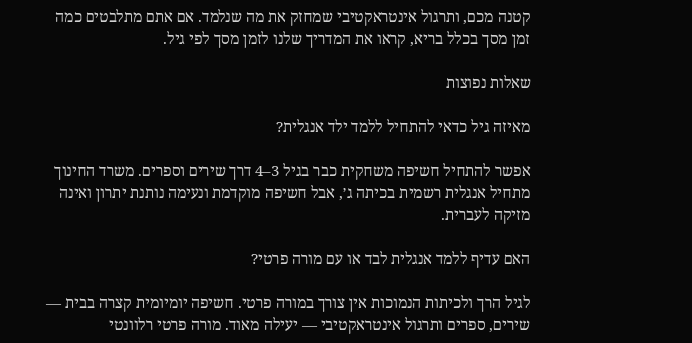קטנה מכם, ותרגול אינטראקטיבי שמחזק את מה שנלמד. אם אתם מתלבטים כמה זמן מסך בכלל בריא, קראו את המדריך שלנו לזמן מסך לפי גיל.

שאלות נפוצות

מאיזה גיל כדאי להתחיל ללמד ילד אנגלית?

אפשר להתחיל חשיפה משחקית כבר בגיל 3–4 דרך שירים וספרים. משרד החינוך מתחיל אנגלית רשמית בכיתה ג׳, אבל חשיפה מוקדמת ונעימה נותנת יתרון ואינה מזיקה לעברית.

האם עדיף ללמד אנגלית לבד או עם מורה פרטי?

לגיל הרך ולכיתות הנמוכות אין צורך במורה פרטי. חשיפה יומיומית קצרה בבית — שירים, ספרים ותרגול אינטראקטיבי — יעילה מאוד. מורה פרטי רלוונטי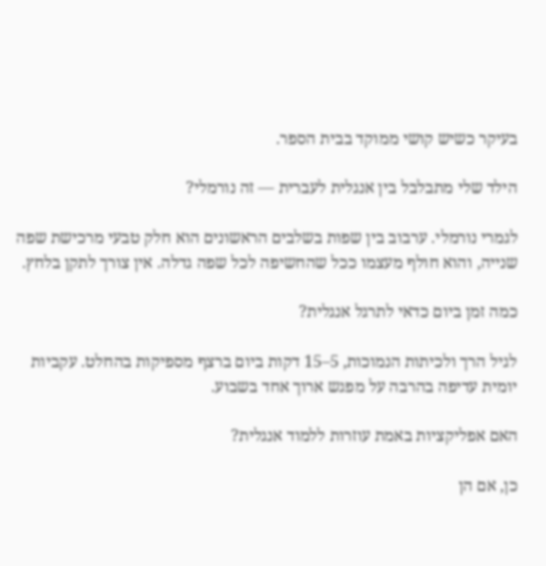בעיקר כשיש קושי ממוקד בבית הספר.

הילד שלי מתבלבל בין אנגלית לעברית — זה נורמלי?

לגמרי נורמלי. ערבוב בין שפות בשלבים הראשונים הוא חלק טבעי מרכישת שפה שנייה, והוא חולף מעצמו ככל שהחשיפה לכל שפה גדלה. אין צורך לתקן בלחץ.

כמה זמן ביום כדאי לתרגל אנגלית?

לגיל הרך ולכיתות הנמוכות, 5–15 דקות ביום ברצף מספיקות בהחלט. עקביות יומית עדיפה בהרבה על מפגש ארוך אחד בשבוע.

האם אפליקציות באמת עוזרות ללמוד אנגלית?

כן, אם הן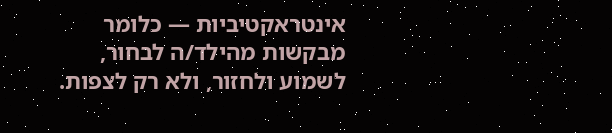אינטראקטיביות — כלומר מבקשות מהילד/ה לבחור, לשמוע ולחזור, ולא רק לצפות.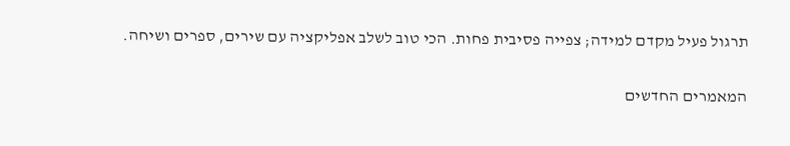תרגול פעיל מקדם למידה; צפייה פסיבית פחות. הכי טוב לשלב אפליקציה עם שירים, ספרים ושיחה.

המאמרים החדשים